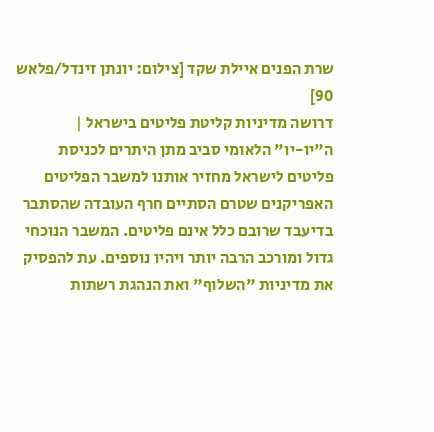שרת הפנים איילת שקד [צילום: יונתן זינדל/פלאש 90]
דרושה מדיניות קליטת פליטים בישראל |
ה"יו-יו" הלאומי סביב מתן היתרים לכניסת פליטים לישראל מחזיר אותנו למשבר הפליטים האפריקנים שטרם הסתיים חרף העובדה שהסתבר בדיעבד שרובם כלל אינם פליטים. המשבר הנוכחי גדול ומורכב הרבה יותר ויהיו נוספים. עת להפסיק את מדיניות "השלוף" ואת הנהגת רשתות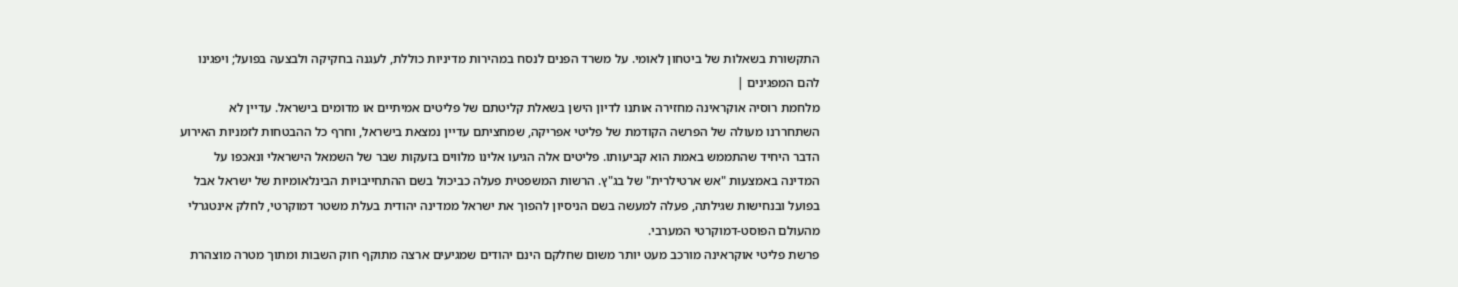התקשורת בשאלות של ביטחון לאומי. על משרד הפנים לנסח במהירות מדיניות כוללת, לעגנה בחקיקה ולבצעה בפועל; ויפגינו להם המפגינים |
מלחמת רוסיה אוקראינה מחזירה אותנו לדיון הישן בשאלת קליטתם של פליטים אמיתיים או מדומים בישראל. עדיין לא השתחררנו מעולה של הפרשה הקודמת של פליטי אפריקה, שמחציתם עדיין נמצאת בישראל, וחרף כל ההבטחות לזמניות האירוע הדבר היחיד שהתממש באמת הוא קביעותו. פליטים אלה הגיעו אלינו מלווים בזעקות שבר של השמאל הישראלי ונאכפו על המדינה באמצעות "אש ארטילרית" של בג"ץ. הרשות המשפטית פעלה כביכול בשם ההתחייבויות הבינלאומיות של ישראל אבל בפועל ובנחישות שגילתה, פעלה למעשה בשם הניסיון להפוך את ישראל ממדינה יהודית בעלת משטר דמוקרטי, לחלק אינטגרלי מהעולם הפוסט-דמוקרטי המערבי.
פרשת פליטי אוקראינה מורכב מעט יותר משום שחלקם הינם יהודים שמגיעים ארצה מתוקף חוק השבות ומתוך מטרה מוצהרת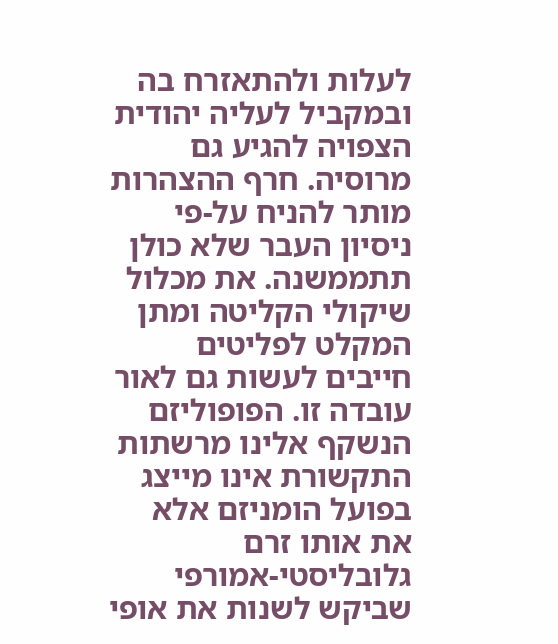לעלות ולהתאזרח בה ובמקביל לעליה יהודית הצפויה להגיע גם מרוסיה. חרף ההצהרות מותר להניח על-פי ניסיון העבר שלא כולן תתממשנה. את מכלול שיקולי הקליטה ומתן המקלט לפליטים חייבים לעשות גם לאור עובדה זו. הפופוליזם הנשקף אלינו מרשתות התקשורת אינו מייצג בפועל הומניזם אלא את אותו זרם גלובליסטי-אמורפי שביקש לשנות את אופי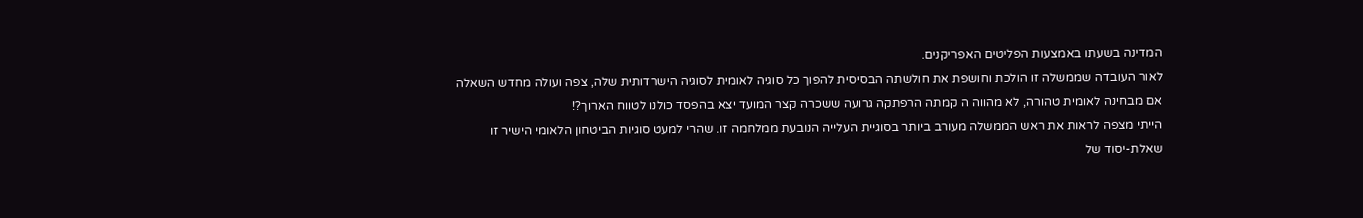המדינה בשעתו באמצעות הפליטים האפריקנים.
לאור העובדה שממשלה זו הולכת וחושפת את חולשתה הבסיסית להפוך כל סוגיה לאומית לסוגיה הישרדותית שלה, צפה ועולה מחדש השאלה אם מבחינה לאומית טהורה, לא מהווה ה קמתה הרפתקה גרועה ששכרה קצר המועד יצא בהפסד כולנו לטווח הארוך?!
הייתי מצפה לראות את ראש הממשלה מעורב ביותר בסוגיית העלייה הנובעת ממלחמה זו. שהרי למעט סוגיות הביטחון הלאומי הישיר זו שאלת-יסוד של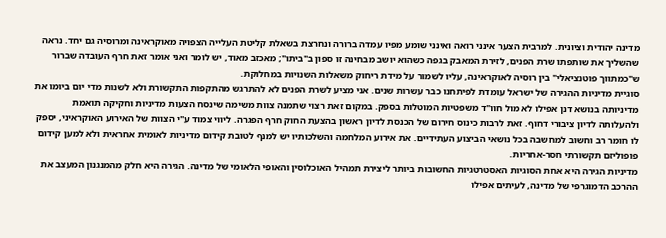מדינה יהודית וציונית. למרבית הצער אינני רואה ואינני שומע מפיו עמדה ברורה ונחרצת בשאלת קליטת העלייה הצפויה מאוקראינה ומרוסיה גם יחד. נראה שהשליך את שותפתו שרת הפנים, לזירת המאבק בגפה כשהוא יושב מבחינה זו ספון ב"ביתו"; מאכזב מאוד, יש לומר ואני אומר זאת חרף העובדה שברור ש"כמתווך פוטנציאלי" בין רוסיה לאוקראינה, עליו לשמור על מידת ריחוק משאלות השנויות במחלוקת.
סוגיית מדיניות ההגירה של ישראל עומדת לפיתחנו כבר עשרות שנים. אני מציע לשרת הפנים לא להתרגש מהתקפות התקשורת ולא לשנות מדי יום ביומו את מדיניותה בנושא דנן אפילו לא מול חוו"ד משפטיות המוטלות בספק. במקום זאת רצוי שתמנה צוות משימה שינסח הצעות מדיניות וחקיקה תואמת ולהעלותה לדיון ציבורי דחוף. זאת לרבות כינוס חירום של הכנסת לדיון ראשון בהצעת החוק חרף הפגרה. ליווי צמוד ע"י הצוות של האירוע האוקראיני, יספק לו חומר רב וחשוב למחשבה בכל נושאי הביצוע העתידיים. את אירוע המלחמה והשלכותיו יש למנף לטובת קידום מדיניות לאומית אחראית ולא למען קידום פופוליזם תקשורתי חסר-אחריות.
מדיניות הגירה היא אחת הסוגיות האסטרטגיות החשובות ביותר ליצירת תמהיל האוכלוסין והאופי הלאומי של מדינה. הגירה היא חלק מהמנגנון המעצב את ההרכב הדמוגרפי של מדינה, לעיתים אפילו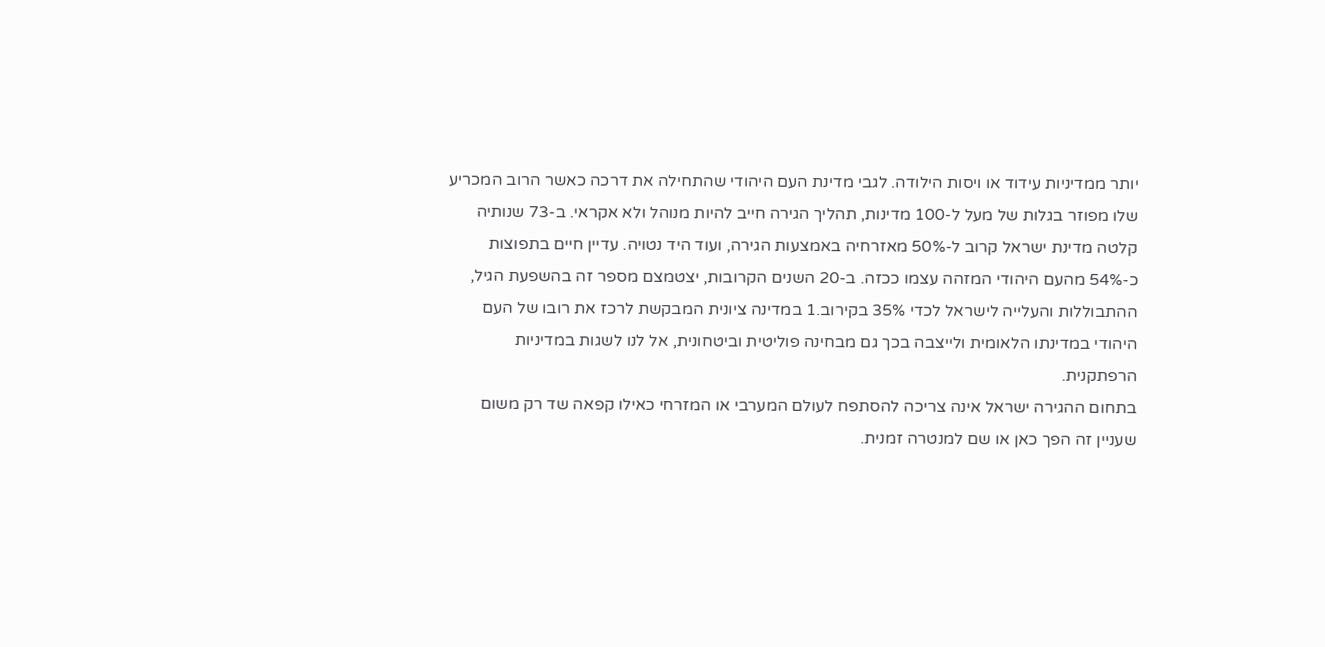יותר ממדיניות עידוד או ויסות הילודה. לגבי מדינת העם היהודי שהתחילה את דרכה כאשר הרוב המכריע שלו מפוזר בגלות של מעל ל-100 מדינות, תהליך הגירה חייב להיות מנוהל ולא אקראי. ב-73 שנותיה קלטה מדינת ישראל קרוב ל-50% מאזרחיה באמצעות הגירה, ועוד היד נטויה. עדיין חיים בתפוצות כ-54% מהעם היהודי המזהה עצמו ככזה. ב-20 השנים הקרובות, יצטמצם מספר זה בהשפעת הגיל, ההתבוללות והעלייה לישראל לכדי 35% בקירוב.1 במדינה ציונית המבקשת לרכז את רובו של העם היהודי במדינתו הלאומית ולייצבה בכך גם מבחינה פוליטית וביטחונית, אל לנו לשגות במדיניות הרפתקנית.
בתחום ההגירה ישראל אינה צריכה להסתפח לעולם המערבי או המזרחי כאילו קפאה שד רק משום שעניין זה הפך כאן או שם למנטרה זמנית.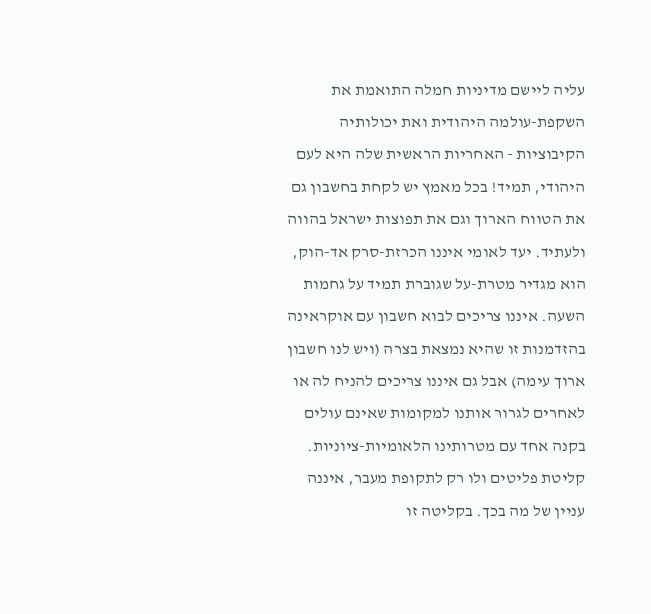עליה ליישם מדיניות חמלה התואמת את השקפת-עולמה היהודית ואת יכולותיה הקיבוציות - האחריות הראשית שלה היא לעם היהודי, תמיד! בכל מאמץ יש לקחת בחשבון גם את הטווח הארוך וגם את תפוצות ישראל בהווה ולעתיד. יעד לאומי איננו הכרזת-סרק אד-הוק, הוא מגדיר מטרת-על שגוברת תמיד על גחמות השעה. איננו צריכים לבוא חשבון עם אוקראינה בהזדמנות זו שהיא נמצאת בצרה (ויש לנו חשבון ארוך עימה) אבל גם איננו צריכים להניח לה או לאחרים לגרור אותנו למקומות שאינם עולים בקנה אחד עם מטרותינו הלאומיות-ציוניות.
קליטת פליטים ולו רק לתקופת מעבר, איננה עניין של מה בכך. בקליטה זו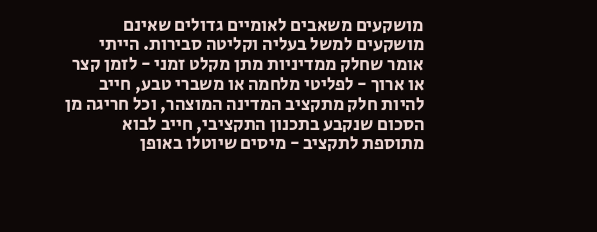מושקעים משאבים לאומיים גדולים שאינם מושקעים למשל בעליה וקליטה סבירות. הייתי אומר שחלק ממדיניות מתן מקלט זמני - לזמן קצר או ארוך - לפליטי מלחמה או משברי טבע, חייב להיות חלק מתקציב המדינה המוצהר, וכל חריגה מן הסכום שנקבע בתכנון התקציבי, חייב לבוא מתוספת לתקציב - מיסים שיוטלו באופן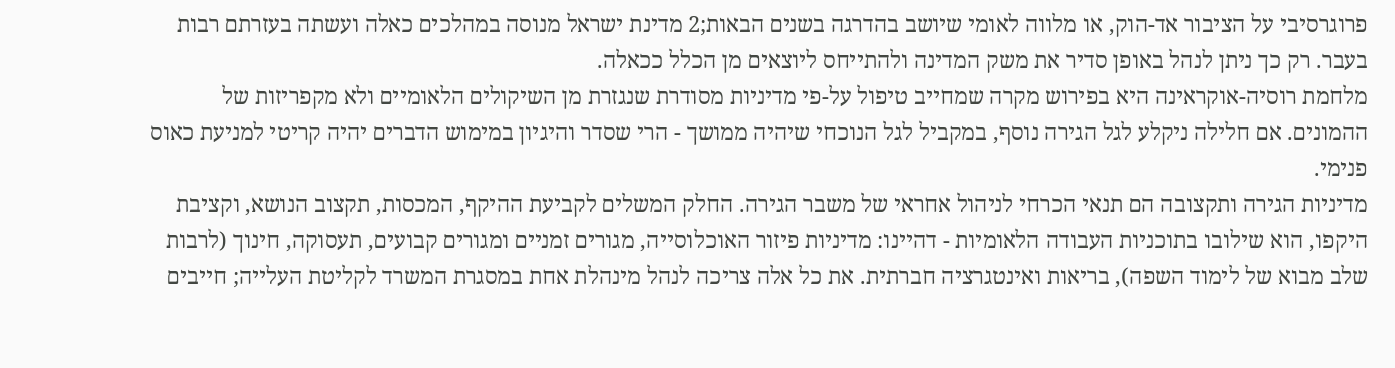פרוגרסיבי על הציבור אד-הוק, או מלווה לאומי שיושב בהדרגה בשנים הבאות;2 מדינת ישראל מנוסה במהלכים כאלה ועשתה בעזרתם רבות בעבר. רק כך ניתן לנהל באופן סדיר את משק המדינה ולהתייחס ליוצאים מן הכלל ככאלה.
מלחמת רוסיה-אוקראינה היא בפירוש מקרה שמחייב טיפול על-פי מדיניות מסודרת שנגזרת מן השיקולים הלאומיים ולא מקפריזות של ההמונים. אם חלילה ניקלע לגל הגירה נוסף, במקביל לגל הנוכחי שיהיה ממושך - הרי שסדר והיגיון במימוש הדברים יהיה קריטי למניעת כאוס פנימי.
מדיניות הגירה ותקצובה הם תנאי הכרחי לניהול אחראי של משבר הגירה. החלק המשלים לקביעת ההיקף, המכסות, תקצוב הנושא, וקציבת היקפו, הוא שילובו בתוכניות העבודה הלאומיות - דהיינו: מדיניות פיזור האוכלוסייה, מגורים זמניים ומגורים קבועים, תעסוקה, חינוך (לרבות שלב מבוא של לימוד השפה), בריאות ואינטגרציה חברתית. את כל אלה צריכה לנהל מינהלת אחת במסגרת המשרד לקליטת העלייה; חייבים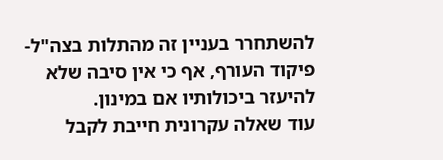להשתחרר בעניין זה מהתלות בצה"ל-פיקוד העורף, אף כי אין סיבה שלא להיעזר ביכולותיו אם במינון.
עוד שאלה עקרונית חייבת לקבל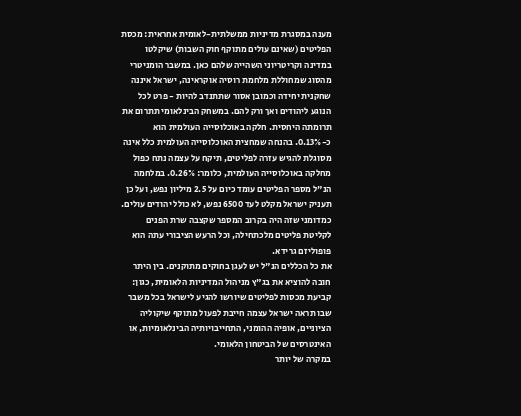מענה במסגרת מדיניות ממשלתית-לאומית אחראית: מכסת הפליטים (שאינם עולים מתוקף חוק השבות) שיקלטו במדינה וקריטריוני השהייה שלהם כאן. במשבר הומניטרי מהסוג שמחוללת מלחמת רוסיה אוקראינה, ישראל איננה שחקנית יחידה וכמובן אסור שתתנדב להיות - פרט לכל הנוגע ליהודים ואך ורק להם. במשחק הבינלאומי תתרום את תרומתה היחסית. חלקה באוכלוסייה העולמית הוא כ-0.13%. בהנחה שמחצית האוכלוסייה העולמית כלל אינה מסוגלת להגיש עזרה לפליטים, תיקח על עצמה נתח כפול מחלקה באוכלוסייה העולמית, כלומר: 0.26%. במלחמה הנ"ל מספר הפליטים עומד כיום על 2.5 מיליון נפש, ועל כן תעניק ישראל מקלט לעד 6500 נפש, לא כולל יהודים עולים. כמדומני שזה היה בקרוב המספר שקצבה שרת הפנים לקליטת פליטים מלכתחילה, וכל הרעש הציבורי עתה הוא פופוליזם גרידא.
את כל הכללים הנ"ל יש לעגן בחוקים מתוקנים. בין היתר חובה להוציא את בג"ץ מניהול המדיניות הלאומית, כגון: קביעת מכסות לפליטים שיורשו להגיע לישראל בכל משבר שבו תראה ישראל עצמה חייבת לפעול מתוקף שיקוליה הציוניים, אופיה ההומני, התחייבויותיה הבינלאומיות, או האינטרסים של הביטחון הלאומי.
במקרה של יותר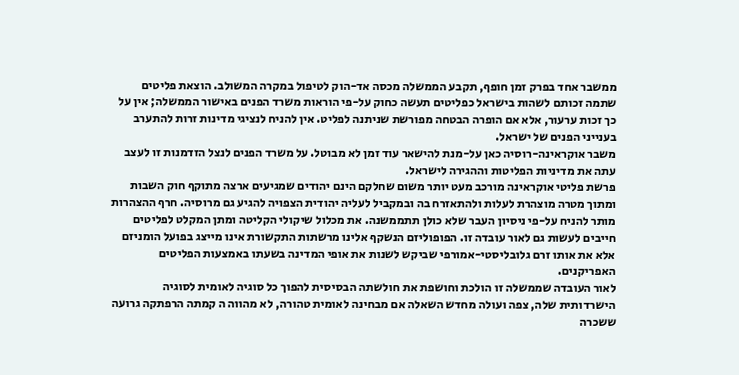ממשבר אחד בפרק זמן חופף, תקבע הממשלה מכסה אד-הוק לטיפול במקרה המשולב. הוצאת פליטים שתמה זכותם לשהות בישראל כפליטים תעשה כחוק על-פי הוראות משרד הפנים באישור הממשלה; אין על כך זכות ערעור, אלא אם הופרה הבטחה מפורשת שניתנה לפליט. אין להניח לנציגי מדינות זרות להתערב בענייני הפנים של ישראל.
משבר אוקראינה-רוסיה כאן על-מנת להישאר עוד זמן לא מבוטל. על משרד הפנים לנצל הזדמנות זו לעצב עתה את מדיניות הפליטות וההגירה לישראל.
פרשת פליטי אוקראינה מורכב מעט יותר משום שחלקם הינם יהודים שמגיעים ארצה מתוקף חוק השבות ומתוך מטרה מוצהרת לעלות ולהתאזרח בה ובמקביל לעליה יהודית הצפויה להגיע גם מרוסיה. חרף ההצהרות מותר להניח על-פי ניסיון העבר שלא כולן תתממשנה. את מכלול שיקולי הקליטה ומתן המקלט לפליטים חייבים לעשות גם לאור עובדה זו. הפופוליזם הנשקף אלינו מרשתות התקשורת אינו מייצג בפועל הומניזם אלא את אותו זרם גלובליסטי-אמורפי שביקש לשנות את אופי המדינה בשעתו באמצעות הפליטים האפריקנים.
לאור העובדה שממשלה זו הולכת וחושפת את חולשתה הבסיסית להפוך כל סוגיה לאומית לסוגיה הישרדותית שלה, צפה ועולה מחדש השאלה אם מבחינה לאומית טהורה, לא מהווה ה קמתה הרפתקה גרועה ששכרה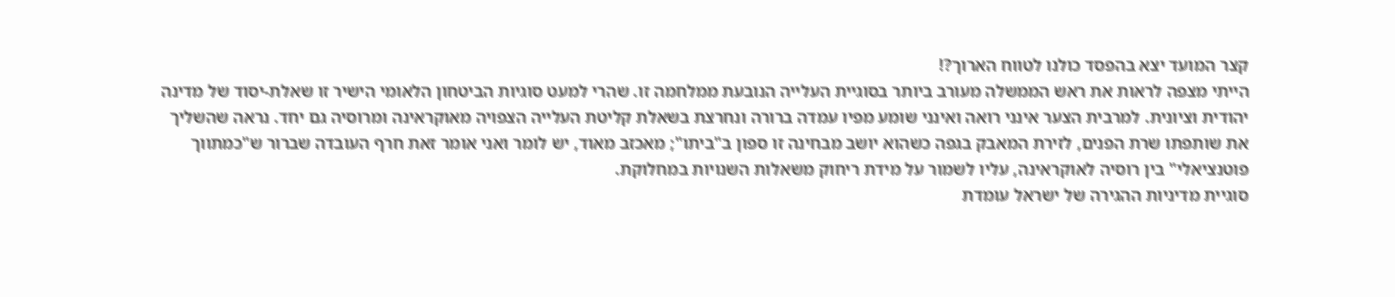קצר המועד יצא בהפסד כולנו לטווח הארוך?!
הייתי מצפה לראות את ראש הממשלה מעורב ביותר בסוגיית העלייה הנובעת ממלחמה זו. שהרי למעט סוגיות הביטחון הלאומי הישיר זו שאלת-יסוד של מדינה יהודית וציונית. למרבית הצער אינני רואה ואינני שומע מפיו עמדה ברורה ונחרצת בשאלת קליטת העלייה הצפויה מאוקראינה ומרוסיה גם יחד. נראה שהשליך את שותפתו שרת הפנים, לזירת המאבק בגפה כשהוא יושב מבחינה זו ספון ב"ביתו"; מאכזב מאוד, יש לומר ואני אומר זאת חרף העובדה שברור ש"כמתווך פוטנציאלי" בין רוסיה לאוקראינה, עליו לשמור על מידת ריחוק משאלות השנויות במחלוקת.
סוגיית מדיניות ההגירה של ישראל עומדת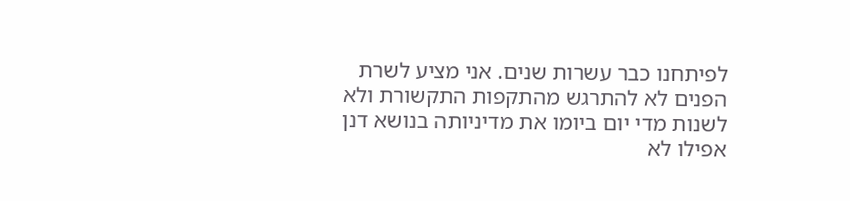לפיתחנו כבר עשרות שנים. אני מציע לשרת הפנים לא להתרגש מהתקפות התקשורת ולא לשנות מדי יום ביומו את מדיניותה בנושא דנן אפילו לא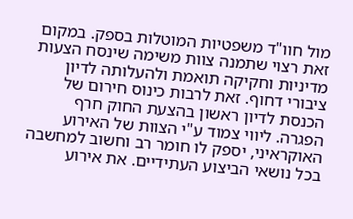מול חוו"ד משפטיות המוטלות בספק. במקום זאת רצוי שתמנה צוות משימה שינסח הצעות מדיניות וחקיקה תואמת ולהעלותה לדיון ציבורי דחוף. זאת לרבות כינוס חירום של הכנסת לדיון ראשון בהצעת החוק חרף הפגרה. ליווי צמוד ע"י הצוות של האירוע האוקראיני, יספק לו חומר רב וחשוב למחשבה בכל נושאי הביצוע העתידיים. את אירוע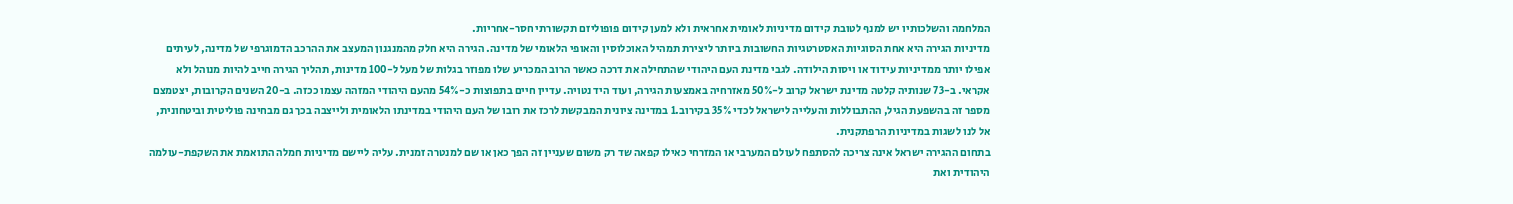המלחמה והשלכותיו יש למנף לטובת קידום מדיניות לאומית אחראית ולא למען קידום פופוליזם תקשורתי חסר-אחריות.
מדיניות הגירה היא אחת הסוגיות האסטרטגיות החשובות ביותר ליצירת תמהיל האוכלוסין והאופי הלאומי של מדינה. הגירה היא חלק מהמנגנון המעצב את ההרכב הדמוגרפי של מדינה, לעיתים אפילו יותר ממדיניות עידוד או ויסות הילודה. לגבי מדינת העם היהודי שהתחילה את דרכה כאשר הרוב המכריע שלו מפוזר בגלות של מעל ל-100 מדינות, תהליך הגירה חייב להיות מנוהל ולא אקראי. ב-73 שנותיה קלטה מדינת ישראל קרוב ל-50% מאזרחיה באמצעות הגירה, ועוד היד נטויה. עדיין חיים בתפוצות כ-54% מהעם היהודי המזהה עצמו ככזה. ב-20 השנים הקרובות, יצטמצם מספר זה בהשפעת הגיל, ההתבוללות והעלייה לישראל לכדי 35% בקירוב.1 במדינה ציונית המבקשת לרכז את רובו של העם היהודי במדינתו הלאומית ולייצבה בכך גם מבחינה פוליטית וביטחונית, אל לנו לשגות במדיניות הרפתקנית.
בתחום ההגירה ישראל אינה צריכה להסתפח לעולם המערבי או המזרחי כאילו קפאה שד רק משום שעניין זה הפך כאן או שם למנטרה זמנית. עליה ליישם מדיניות חמלה התואמת את השקפת-עולמה היהודית ואת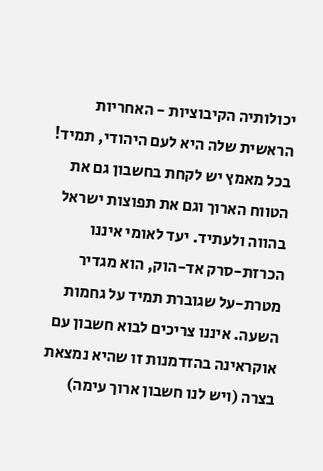יכולותיה הקיבוציות - האחריות הראשית שלה היא לעם היהודי, תמיד! בכל מאמץ יש לקחת בחשבון גם את הטווח הארוך וגם את תפוצות ישראל בהווה ולעתיד. יעד לאומי איננו הכרזת-סרק אד-הוק, הוא מגדיר מטרת-על שגוברת תמיד על גחמות השעה. איננו צריכים לבוא חשבון עם אוקראינה בהזדמנות זו שהיא נמצאת בצרה (ויש לנו חשבון ארוך עימה)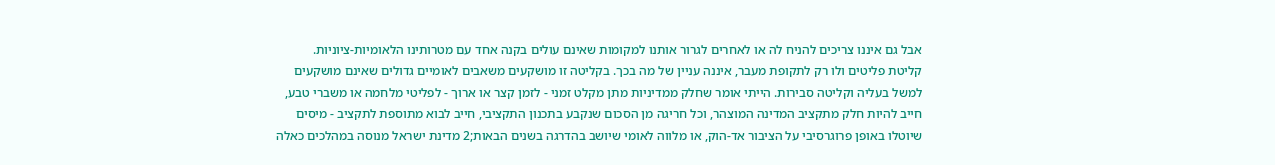אבל גם איננו צריכים להניח לה או לאחרים לגרור אותנו למקומות שאינם עולים בקנה אחד עם מטרותינו הלאומיות-ציוניות.
קליטת פליטים ולו רק לתקופת מעבר, איננה עניין של מה בכך. בקליטה זו מושקעים משאבים לאומיים גדולים שאינם מושקעים למשל בעליה וקליטה סבירות. הייתי אומר שחלק ממדיניות מתן מקלט זמני - לזמן קצר או ארוך - לפליטי מלחמה או משברי טבע, חייב להיות חלק מתקציב המדינה המוצהר, וכל חריגה מן הסכום שנקבע בתכנון התקציבי, חייב לבוא מתוספת לתקציב - מיסים שיוטלו באופן פרוגרסיבי על הציבור אד-הוק, או מלווה לאומי שיושב בהדרגה בשנים הבאות;2 מדינת ישראל מנוסה במהלכים כאלה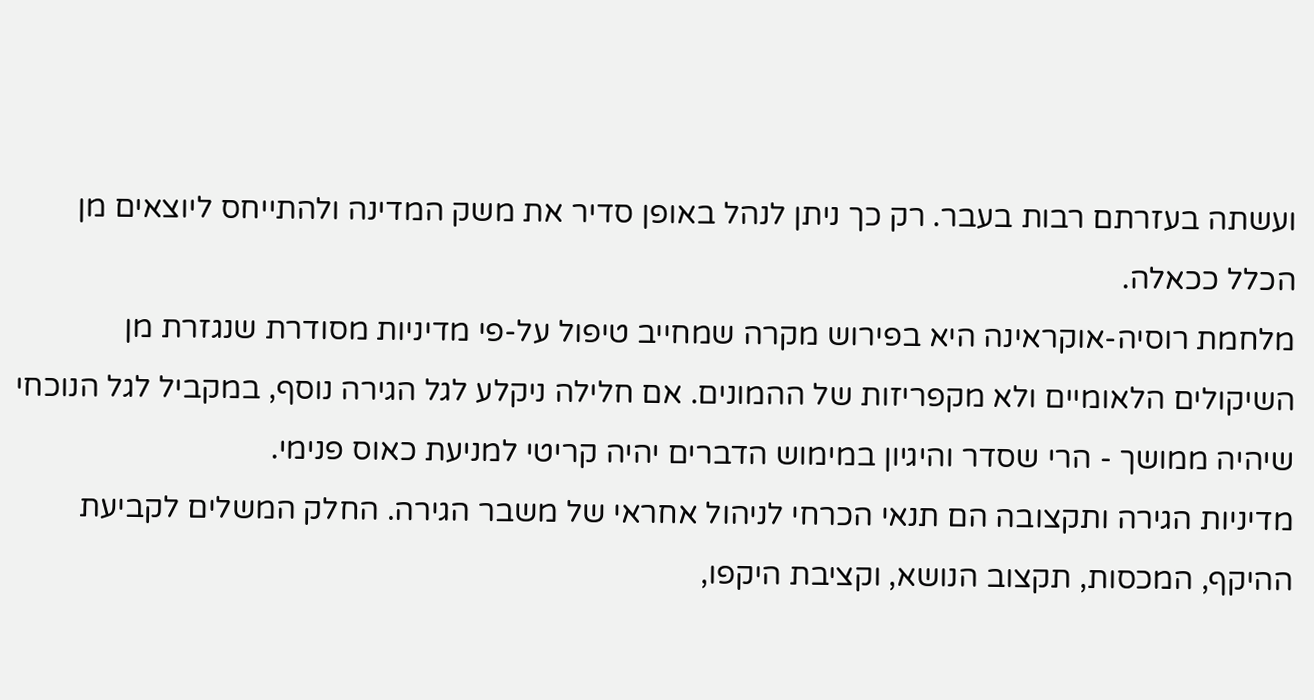ועשתה בעזרתם רבות בעבר. רק כך ניתן לנהל באופן סדיר את משק המדינה ולהתייחס ליוצאים מן הכלל ככאלה.
מלחמת רוסיה-אוקראינה היא בפירוש מקרה שמחייב טיפול על-פי מדיניות מסודרת שנגזרת מן השיקולים הלאומיים ולא מקפריזות של ההמונים. אם חלילה ניקלע לגל הגירה נוסף, במקביל לגל הנוכחי שיהיה ממושך - הרי שסדר והיגיון במימוש הדברים יהיה קריטי למניעת כאוס פנימי.
מדיניות הגירה ותקצובה הם תנאי הכרחי לניהול אחראי של משבר הגירה. החלק המשלים לקביעת ההיקף, המכסות, תקצוב הנושא, וקציבת היקפו,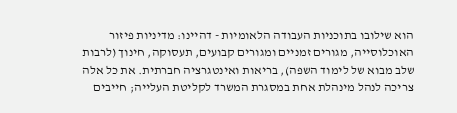הוא שילובו בתוכניות העבודה הלאומיות - דהיינו: מדיניות פיזור האוכלוסייה, מגורים זמניים ומגורים קבועים, תעסוקה, חינוך (לרבות שלב מבוא של לימוד השפה), בריאות ואינטגרציה חברתית. את כל אלה צריכה לנהל מינהלת אחת במסגרת המשרד לקליטת העלייה; חייבים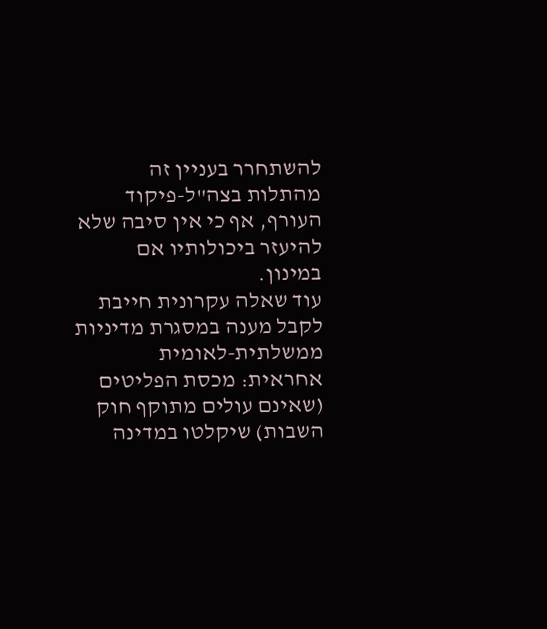להשתחרר בעניין זה מהתלות בצה"ל-פיקוד העורף, אף כי אין סיבה שלא להיעזר ביכולותיו אם במינון.
עוד שאלה עקרונית חייבת לקבל מענה במסגרת מדיניות ממשלתית-לאומית אחראית: מכסת הפליטים (שאינם עולים מתוקף חוק השבות) שיקלטו במדינה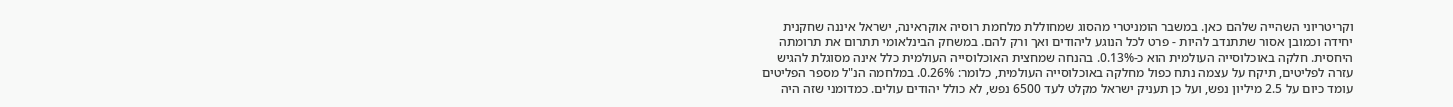וקריטריוני השהייה שלהם כאן. במשבר הומניטרי מהסוג שמחוללת מלחמת רוסיה אוקראינה, ישראל איננה שחקנית יחידה וכמובן אסור שתתנדב להיות - פרט לכל הנוגע ליהודים ואך ורק להם. במשחק הבינלאומי תתרום את תרומתה היחסית. חלקה באוכלוסייה העולמית הוא כ-0.13%. בהנחה שמחצית האוכלוסייה העולמית כלל אינה מסוגלת להגיש עזרה לפליטים, תיקח על עצמה נתח כפול מחלקה באוכלוסייה העולמית, כלומר: 0.26%. במלחמה הנ"ל מספר הפליטים עומד כיום על 2.5 מיליון נפש, ועל כן תעניק ישראל מקלט לעד 6500 נפש, לא כולל יהודים עולים. כמדומני שזה היה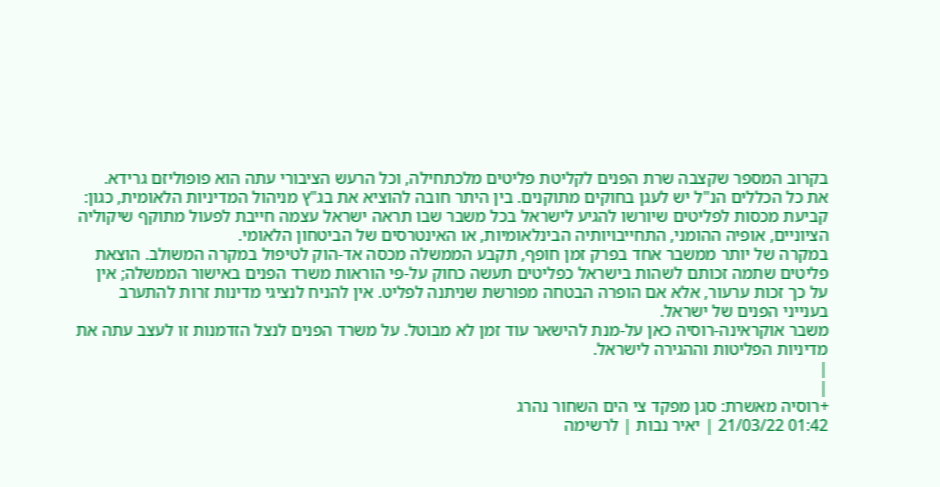בקרוב המספר שקצבה שרת הפנים לקליטת פליטים מלכתחילה, וכל הרעש הציבורי עתה הוא פופוליזם גרידא.
את כל הכללים הנ"ל יש לעגן בחוקים מתוקנים. בין היתר חובה להוציא את בג"ץ מניהול המדיניות הלאומית, כגון: קביעת מכסות לפליטים שיורשו להגיע לישראל בכל משבר שבו תראה ישראל עצמה חייבת לפעול מתוקף שיקוליה הציוניים, אופיה ההומני, התחייבויותיה הבינלאומיות, או האינטרסים של הביטחון הלאומי.
במקרה של יותר ממשבר אחד בפרק זמן חופף, תקבע הממשלה מכסה אד-הוק לטיפול במקרה המשולב. הוצאת פליטים שתמה זכותם לשהות בישראל כפליטים תעשה כחוק על-פי הוראות משרד הפנים באישור הממשלה; אין על כך זכות ערעור, אלא אם הופרה הבטחה מפורשת שניתנה לפליט. אין להניח לנציגי מדינות זרות להתערב בענייני הפנים של ישראל.
משבר אוקראינה-רוסיה כאן על-מנת להישאר עוד זמן לא מבוטל. על משרד הפנים לנצל הזדמנות זו לעצב עתה את מדיניות הפליטות וההגירה לישראל.
|
|
+רוסיה מאשרת: סגן מפקד צי הים השחור נהרג
01:42 21/03/22 | יאיר נבות | לרשימה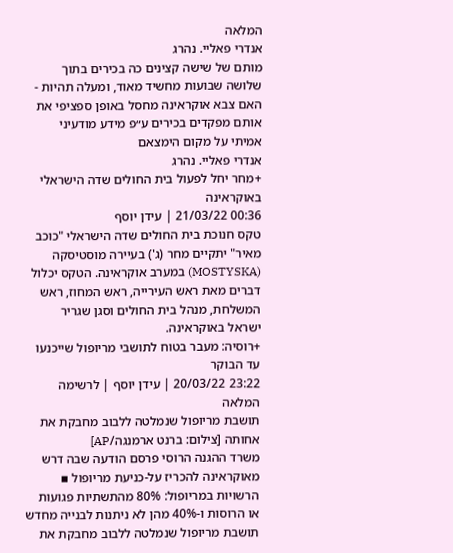המלאה
אנדרי פאליי. נהרג
מותם של שישה קצינים כה בכירים בתוך שלושה שבועות מחשיד מאוד, ומעלה תהיות - האם צבא אוקראינה מחסל באופן ספציפי את אותם מפקדים בכירים ע״פ מידע מודעיני אמיתי על מקום הימצאם
אנדרי פאליי. נהרג
+מחר יחל לפעול בית החולים שדה הישראלי באוקראינה
00:36 21/03/22 | עידן יוסף
טקס חנוכת בית החולים שדה הישראלי "כוכב מאיר" יתקיים מחר (ג') בעיירה מוסטיסקה (MOSTYSKA) במערב אוקראינה. הטקס יכלול דברים מאת ראש העירייה, ראש המחוז, ראש המשלחת, מנהל בית החולים וסגן שגריר ישראל באוקראינה.
+רוסיה: מעבר בטוח לתושבי מריופול שייכנעו עד הבוקר
23:22 20/03/22 | עידן יוסף | לרשימה המלאה
תושבת מריופול שנמלטה ללבוב מחבקת את אחותה [צילום: ברנט ארמנגה/AP]
משרד ההגנה הרוסי פרסם הודעה שבה דרש מאוקראינה להכריז על-כניעת מריופול ▪ הרשויות במריופול: 80% מהתשתיות פגועות או הרוסות ו-40% מהן לא ניתנות לבנייה מחדש
תושבת מריופול שנמלטה ללבוב מחבקת את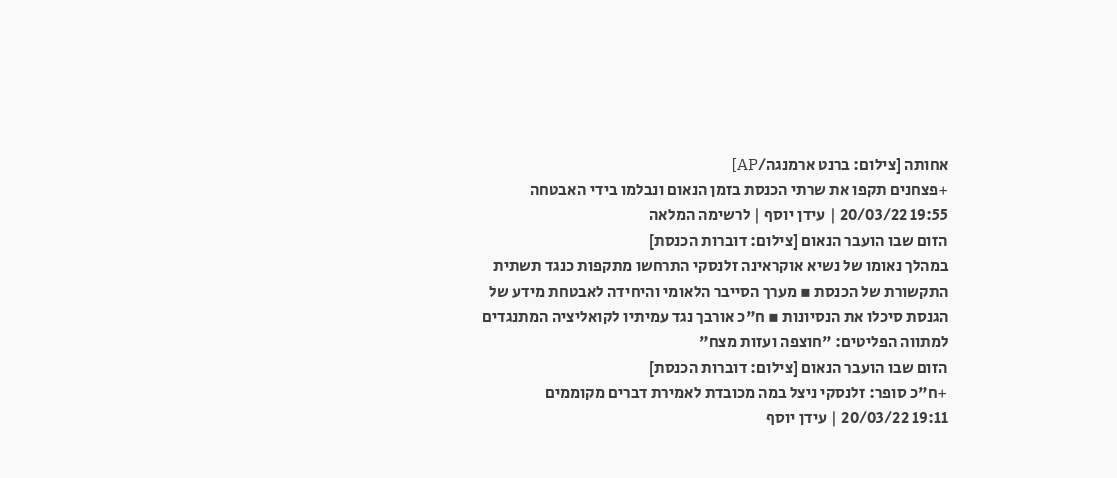אחותה [צילום: ברנט ארמנגה/AP]
+פצחנים תקפו את שרתי הכנסת בזמן הנאום ונבלמו בידי האבטחה
19:55 20/03/22 | עידן יוסף | לרשימה המלאה
הזום שבו הועבר הנאום [צילום: דוברות הכנסת]
במהלך נאומו של נשיא אוקראינה זלנסקי התרחשו מתקפות כנגד תשתית התקשורת של הכנסת ▪ מערך הסייבר הלאומי והיחידה לאבטחת מידע של הגנסת סיכלו את הנסיונות ▪ ח"כ אורבך נגד עמיתיו לקואליציה המתנגדים למתווה הפליטים: "חוצפה ועזות מצח"
הזום שבו הועבר הנאום [צילום: דוברות הכנסת]
+ח"כ סופר: זלנסקי ניצל במה מכובדת לאמירת דברים מקוממים
19:11 20/03/22 | עידן יוסף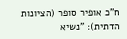ח"כ אופיר סופר (הציונות הדתית): "נשיא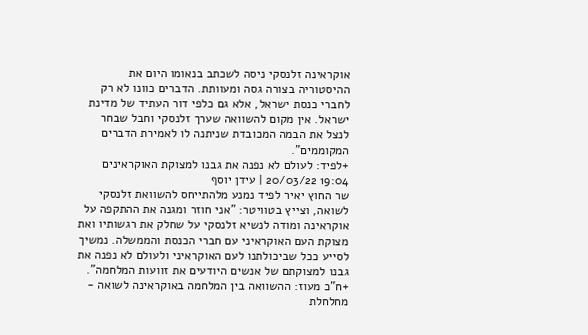אוקראינה זלנסקי ניסה לשכתב בנאומו היום את ההיסטוריה בצורה גסה ומעוותת. הדברים כוונו לא רק לחברי כנסת ישראל, אלא גם כלפי דור העתיד של מדינת ישראל. אין מקום להשוואה שערך זלנסקי וחבל שבחר לנצל את הבמה המכובדת שניתנה לו לאמירת הדברים המקוממים".
+לפיד: לעולם לא נפנה את גבנו למצוקת האוקראינים
19:04 20/03/22 | עידן יוסף
שר החוץ יאיר לפיד נמנע מלהתייחס להשוואת זלנסקי לשואה, וצייץ בטוויטר: "אני חוזר ומגנה את ההתקפה על אוקראינה ומודה לנשיא זלנסקי על שחלק את רגשותיו ואת מצוקת העם האוקראיני עם חברי הכנסת והממשלה. נמשיך לסייע ככל שביכולתנו לעם האוקראיני ולעולם לא נפנה את גבנו למצוקתם של אנשים היודעים את זוועות המלחמה".
+ח"כ מעוז: ההשוואה בין המלחמה באוקראינה לשואה - מחלחלת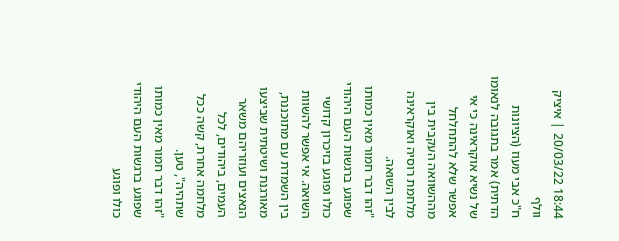18:44 20/03/22 | איציק וולף
ח"כ אבי מעוז (הציונות הדתית) אמר בתגובה לנאומו של נשיא אוקראינה כי אי אפשר שלא להתחלחל מההשוואה העקבית בין מלחמת רוסיה ואוקראינה לבין השואה.
"זהו דבר חמור מאין כמותו שפוגע ברגשות העם היהודי כולו ופוגע בזיכרון קדושי השואה. אי אפשר להשוות בין השמדת עם מתוכננת, מאורגנת ושיטתית שביצעו הנאצים ועוזריהם משאר העמים, ביהודים, לכל מלחמה אחרת, קשה ככל שתהיה", טען.
"זהו דבר חמור מאין כמותו שפוגע ברגשות העם היהודי כולו ופוגע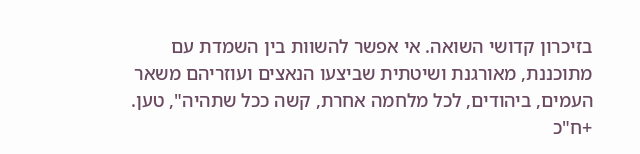בזיכרון קדושי השואה. אי אפשר להשוות בין השמדת עם מתוכננת, מאורגנת ושיטתית שביצעו הנאצים ועוזריהם משאר העמים, ביהודים, לכל מלחמה אחרת, קשה ככל שתהיה", טען.
+ח"כ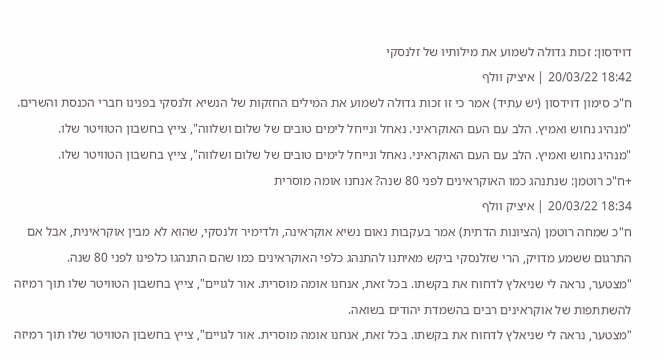דוידסון: זכות גדולה לשמוע את מילותיו של זלנסקי
18:42 20/03/22 | איציק וולף
ח"כ סימון דוידסון (יש עתיד) אמר כי זו זכות גדולה לשמוע את המילים החזקות של הנשיא זלנסקי בפנינו חברי הכנסת והשרים.
"מנהיג נחוש ואמיץ. הלב עם העם האוקראיני. נאחל ונייחל לימים טובים של שלום ושלווה", צייץ בחשבון הטוויטר שלו.
"מנהיג נחוש ואמיץ. הלב עם העם האוקראיני. נאחל ונייחל לימים טובים של שלום ושלווה", צייץ בחשבון הטוויטר שלו.
+ח"כ רוטמן: שנתנהג כמו האוקראינים לפני 80 שנה? אנחנו אומה מוסרית
18:34 20/03/22 | איציק וולף
ח"כ שמחה רוטמן (הציונות הדתית) אמר בעקבות נאום נשיא אוקראינה, ולדימיר זלנסקי, שהוא לא מבין אוקראינית, אבל אם התרגום ששמע מדויק, הרי שזלנסקי ביקש מאיתנו להתנהג כלפי האוקראינים כמו שהם התנהגו כלפינו לפני 80 שנה.
"מצטער, נראה לי שניאלץ לדחוח את בקשתו. בכל זאת, אנחנו אומה מוסרית. אור לגויים", צייץ בחשבון הטוויטר שלו תוך רמיזה להשתתפות של אוקראינים רבים בהשמדת יהודים בשואה.
"מצטער, נראה לי שניאלץ לדחוח את בקשתו. בכל זאת, אנחנו אומה מוסרית. אור לגויים", צייץ בחשבון הטוויטר שלו תוך רמיזה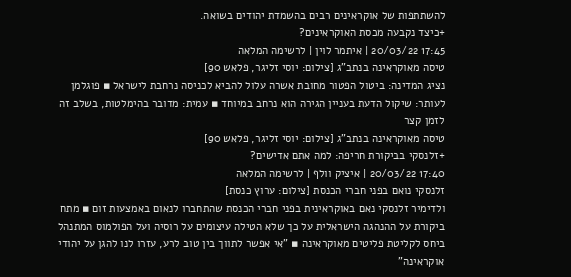להשתתפות של אוקראינים רבים בהשמדת יהודים בשואה.
+כיצד נקבעה מכסת האוקראינים?
17:45 20/03/22 | איתמר לוין | לרשימה המלאה
טיסה מאוקראינה בנתב"ג [צילום: יוסי זליגר, פלאש 90]
נציג המדינה: ביטול הפטור מחובת אשרה עלול להביא לכניסה נרחבת לישראל ▪ פוגלמן לעותר: שיקול הדעת בעניין הגירה הוא נרחב במיוחד ▪ עמית: מדובר בהימלטות, בשלב זה לזמן קצר
טיסה מאוקראינה בנתב"ג [צילום: יוסי זליגר, פלאש 90]
+זלנסקי בביקורת חריפה: למה אתם אדישים?
17:40 20/03/22 | איציק וולף | לרשימה המלאה
זלנסקי נואם בפני חברי הכנסת [צילום: ערוץ כנסת]
ולדימיר זלנסקי נאם באוקראינית בפני חברי הכנסת שהתחברו לנאום באמצעות זום ▪ מתח ביקורת על ההנהגה הישראלית על כך שלא הטילה עיצומים על רוסיה ועל הפולמוס המתנהל ביחס לקליטת פליטים מאוקראינה ▪ "אי אפשר לתווך בין טוב לרע, עזרו לנו להגן על יהודי אוקראינה"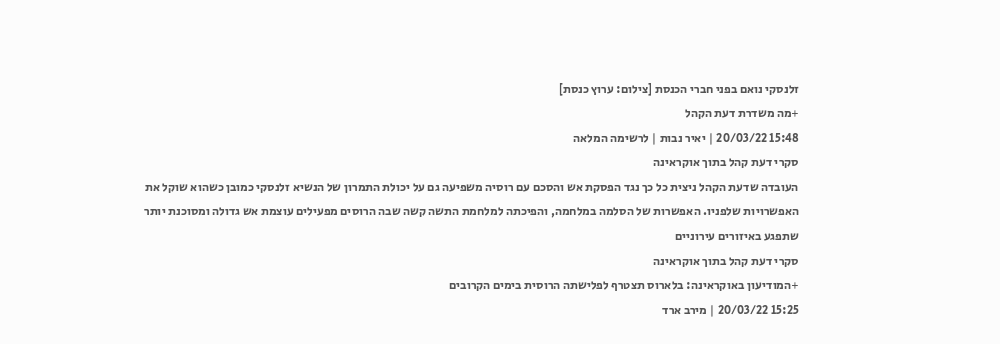זלנסקי נואם בפני חברי הכנסת [צילום: ערוץ כנסת]
+מה משדרת דעת הקהל
15:48 20/03/22 | יאיר נבות | לרשימה המלאה
סקרי דעת קהל בתוך אוקראינה
העובדה שדעת הקהל ניצית כל כך נגד הפסקת אש והסכם עם רוסיה משפיעה גם על יכולת התמרון של הנשיא זלנסקי כמובן כשהוא שוקל את האפשרויות שלפניו. האפשרות של הסלמה במלחמה, והפיכתה למלחמת התשה קשה שבה הרוסים מפעילים עוצמת אש גדולה ומסוכנת יותר שתפגע באיזורים עירוניים
סקרי דעת קהל בתוך אוקראינה
+המודיעון באוקראינה: בלארוס תצטרף לפלישתה הרוסית בימים הקרובים
15:25 20/03/22 | מירב ארד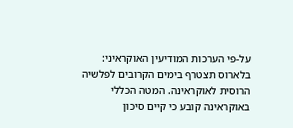על-פי הערכות המודיעין האוקראיני: בלארוס תצטרף בימים הקרובים לפלשיה הרוסית לאוקראינה. המטה הכללי באוקראינה קובע כי קיים סיכון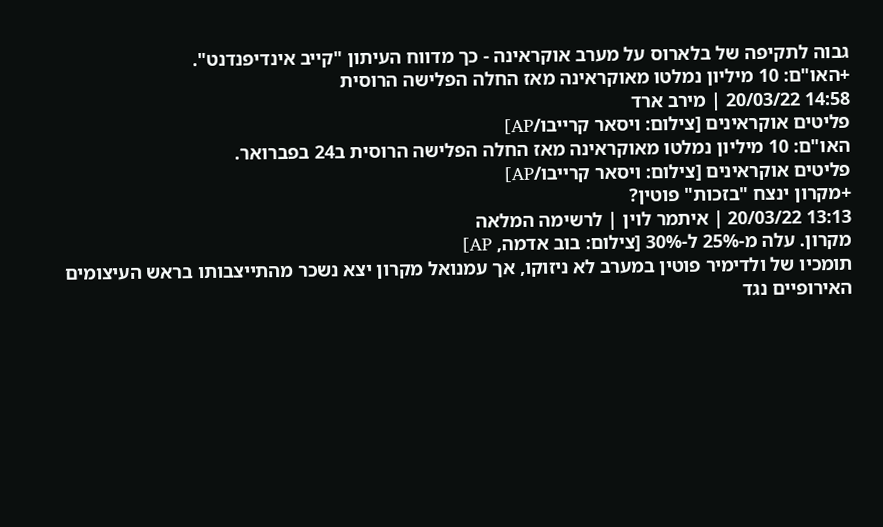גבוה לתקיפה של בלארוס על מערב אוקראינה - כך מדווח העיתון "קייב אינדיפנדנט".
+האו"ם: 10 מיליון נמלטו מאוקראינה מאז החלה הפלישה הרוסית
14:58 20/03/22 | מירב ארד
פליטים אוקראינים [צילום: ויסאר קרייבו/AP]
האו"ם: 10 מיליון נמלטו מאוקראינה מאז החלה הפלישה הרוסית ב24 בפברואר.
פליטים אוקראינים [צילום: ויסאר קרייבו/AP]
+מקרון ינצח "בזכות" פוטין?
13:13 20/03/22 | איתמר לוין | לרשימה המלאה
מקרון. עלה מ-25% ל-30% [צילום: בוב אדמה, AP]
תומכיו של ולדימיר פוטין במערב לא ניזוקו, אך עמנואל מקרון יצא נשכר מהתייצבותו בראש העיצומים האירופיים נגד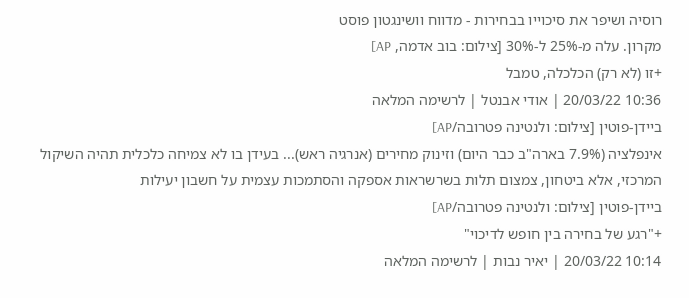רוסיה ושיפר את סיכוייו בבחירות - מדווח וושינגטון פוסט
מקרון. עלה מ-25% ל-30% [צילום: בוב אדמה, AP]
+זו (לא רק) הכלכלה, טמבל
10:36 20/03/22 | אודי אבנטל | לרשימה המלאה
ביידן-פוטין [צילום: ולנטינה פטרובה/AP]
אינפלציה (7.9% בארה"ב כבר היום) וזינוק מחירים (אנרגיה ראש)... בעידן בו לא צמיחה כלכלית תהיה השיקול המרכזי, אלא ביטחון, צמצום תלות בשרשראות אספקה והסתמכות עצמית על חשבון יעילות
ביידן-פוטין [צילום: ולנטינה פטרובה/AP]
+"רגע של בחירה בין חופש לדיכוי"
10:14 20/03/22 | יאיר נבות | לרשימה המלאה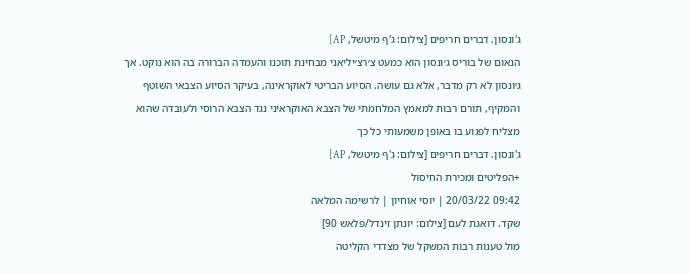ג'ונסון. דברים חריפים [צילום: ג'ף מיטשל, AP]
הנאום של בוריס ג׳ונסון הוא כמעט צ׳רצ׳יליאני מבחינת תוכנו והעמדה הברורה בה הוא נוקט. אך ג׳ונסון לא רק מדבר, אלא גם עושה. הסיוע הבריטי לאוקראינה, בעיקר הסיוע הצבאי השוטף והמקיף, תורם רבות למאמץ המלחמתי של הצבא האוקראיני נגד הצבא הרוסי ולעובדה שהוא מצליח לפגוע בו באופן משמעותי כל כך
ג'ונסון. דברים חריפים [צילום: ג'ף מיטשל, AP]
+הפליטים ומכירת החיסול
09:42 20/03/22 | יוסי אוחיון | לרשימה המלאה
שקד. דואגת לעם [צילום: יונתן זינדל/פלאש 90]
מול טענות רבות המשקל של מצדדי הקליטה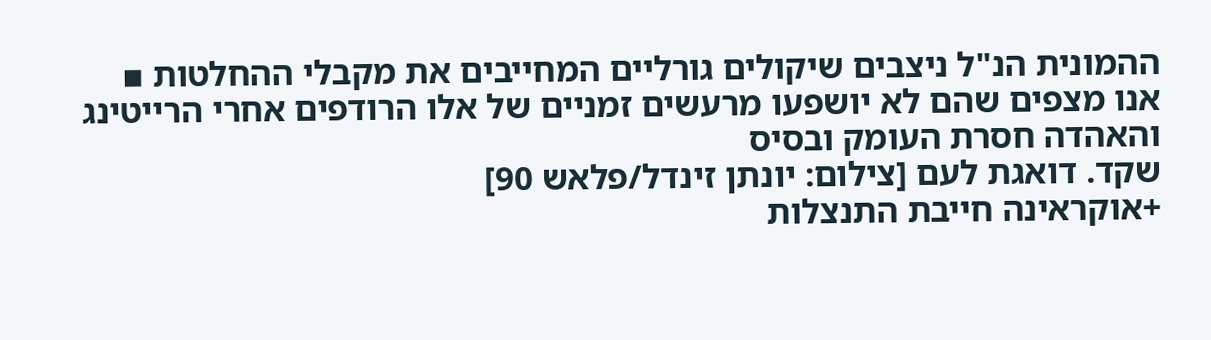ההמונית הנ"ל ניצבים שיקולים גורליים המחייבים את מקבלי ההחלטות ▪ אנו מצפים שהם לא יושפעו מרעשים זמניים של אלו הרודפים אחרי הרייטינג והאהדה חסרת העומק ובסיס
שקד. דואגת לעם [צילום: יונתן זינדל/פלאש 90]
+אוקראינה חייבת התנצלות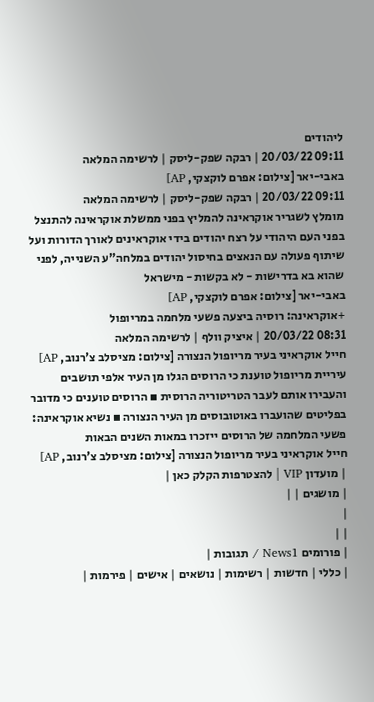ליהודים
09:11 20/03/22 | רבקה שפק-ליסק | לרשימה המלאה
באבי-יאר [צילום: אפרם לוקצקי, AP]
09:11 20/03/22 | רבקה שפק-ליסק | לרשימה המלאה
מומלץ לשגריר אוקראינה להמליץ בפני ממשלת אוקראינה להתנצל בפני העם היהודי על רצח יהודים בידי אוקראינים לאורך הדורות ועל שיתוף פעולה עם הנאצים בחיסול יהודים במלחה"ע השנייה, לפני שהוא בא בדרישות - לא בקשות - מישראל
באבי-יאר [צילום: אפרם לוקצקי, AP]
+אוקראינה: רוסיה ביצעה פשעי מלחמה במריופול
08:31 20/03/22 | איציק וולף | לרשימה המלאה
חייל אוקראיני בעיר מריופול הנצורה [צילום: מציסלב צ'רנוב, AP]
עיריית מריופול טוענת כי הרוסים הגלו מן העיר אלפי תושבים והעבירו אותם לעבר הטריטוריה הרוסית ▪ הרוסים טוענים כי מדובר בפליטים שהועברו באוטובוסים מן העיר הנצורה ▪ נשיא אוקראינה: פשעי המלחמה של הרוסים ייזכרו במאות השנים הבאות
חייל אוקראיני בעיר מריופול הנצורה [צילום: מציסלב צ'רנוב, AP]
| מועדון VIP | להצטרפות הקלק כאן |
| מושגים | |
|
| |
| פורומים News1 / תגובות |
| כללי | חדשות | רשימות | נושאים | אישים | פירמות |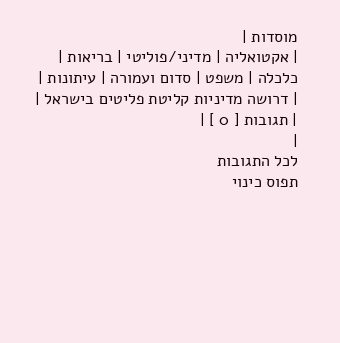מוסדות |
| אקטואליה | מדיני/פוליטי | בריאות | כלכלה | משפט | סדום ועמורה | עיתונות |
| דרושה מדיניות קליטת פליטים בישראל |
| תגובות [ 0 ] |
|
לכל התגובות
תפוס כינוי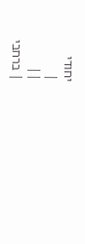יחודי
|
||
| ברחבי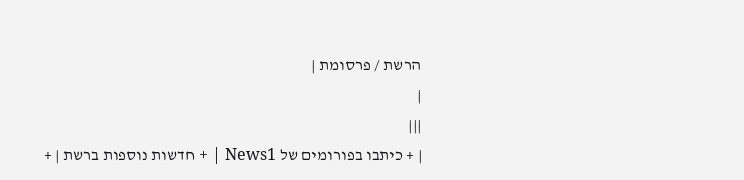הרשת / פרסומת |
|
|||
| + כיתבו בפורומים של News1 | + חדשות נוספות ברשת | +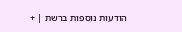הודעות נוספות ברשת | +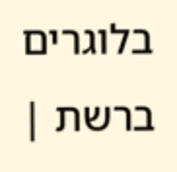בלוגרים ברשת |